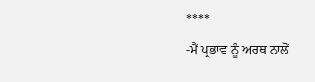****
-ਮੈਂ ਪ੍ਰਭਾਵ ਨੂੰ ਅਰਥ ਨਾਲੋਂ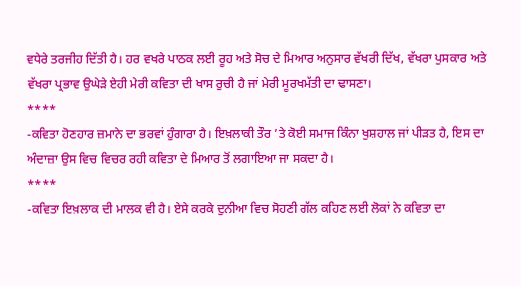ਵਧੇਰੇ ਤਰਜੀਹ ਦਿੱਤੀ ਹੈ। ਹਰ ਵਖਰੇ ਪਾਠਕ ਲਈ ਰੂਹ ਅਤੇ ਸੋਚ ਦੇ ਮਿਆਰ ਅਨੁਸਾਰ ਵੱਖਰੀ ਦਿੱਖ, ਵੱਖਰਾ ਪੁਸਕਾਰ ਅਤੇ ਵੱਖਰਾ ਪ੍ਰਭਾਵ ਉਘੇੜੇ ਏਹੀ ਮੇਰੀ ਕਵਿਤਾ ਦੀ ਖਾਸ ਰੁਚੀ ਹੈ ਜਾਂ ਮੇਰੀ ਮੂਰਖਮੱਤੀ ਦਾ ਢਾਸਣਾ।
****
-ਕਵਿਤਾ ਹੋਣਹਾਰ ਜ਼ਮਾਨੇ ਦਾ ਭਰਵਾਂ ਹੁੰਗਾਰਾ ਹੈ। ਇਖ਼ਲਾਕੀ ਤੌਰ ’ਤੇ ਕੋਈ ਸਮਾਜ ਕਿੰਨਾ ਖੁਸ਼ਹਾਲ ਜਾਂ ਪੀੜਤ ਹੈ, ਇਸ ਦਾ ਅੰਦਾਜ਼ਾ ਉਸ ਵਿਚ ਵਿਚਰ ਰਹੀ ਕਵਿਤਾ ਦੇ ਮਿਆਰ ਤੋਂ ਲਗਾਇਆ ਜਾ ਸਕਦਾ ਹੈ।
****
-ਕਵਿਤਾ ਇਖ਼ਲਾਕ ਦੀ ਮਾਲਕ ਵੀ ਹੈ। ਏਸੇ ਕਰਕੇ ਦੁਨੀਆ ਵਿਚ ਸੋਹਣੀ ਗੱਲ ਕਹਿਣ ਲਈ ਲੋਕਾਂ ਨੇ ਕਵਿਤਾ ਦਾ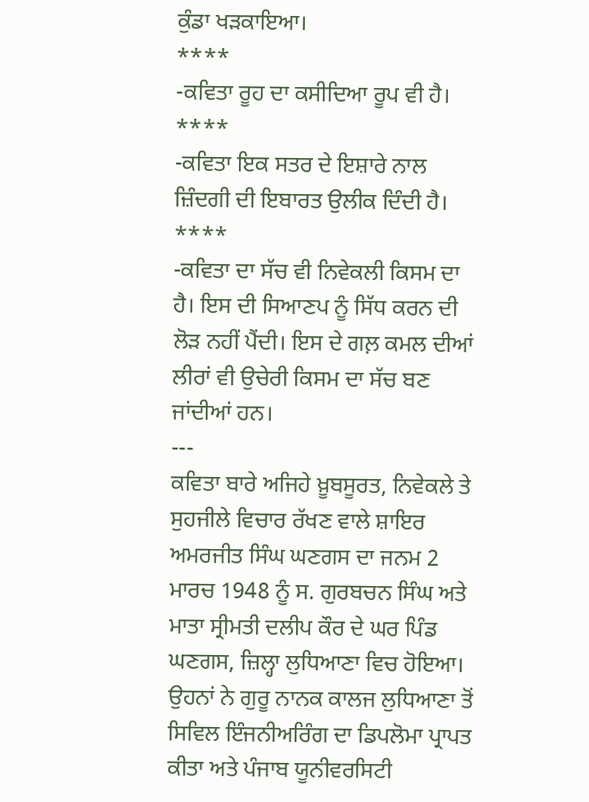ਕੁੰਡਾ ਖੜਕਾਇਆ।
****
-ਕਵਿਤਾ ਰੂਹ ਦਾ ਕਸੀਦਿਆ ਰੂਪ ਵੀ ਹੈ।
****
-ਕਵਿਤਾ ਇਕ ਸਤਰ ਦੇ ਇਸ਼ਾਰੇ ਨਾਲ ਜ਼ਿੰਦਗੀ ਦੀ ਇਬਾਰਤ ਉਲੀਕ ਦਿੰਦੀ ਹੈ।
****
-ਕਵਿਤਾ ਦਾ ਸੱਚ ਵੀ ਨਿਵੇਕਲੀ ਕਿਸਮ ਦਾ ਹੈ। ਇਸ ਦੀ ਸਿਆਣਪ ਨੂੰ ਸਿੱਧ ਕਰਨ ਦੀ ਲੋੜ ਨਹੀਂ ਪੈਂਦੀ। ਇਸ ਦੇ ਗਲ਼ ਕਮਲ ਦੀਆਂ ਲੀਰਾਂ ਵੀ ਉਚੇਰੀ ਕਿਸਮ ਦਾ ਸੱਚ ਬਣ ਜਾਂਦੀਆਂ ਹਨ।
---
ਕਵਿਤਾ ਬਾਰੇ ਅਜਿਹੇ ਖ਼ੂਬਸੂਰਤ, ਨਿਵੇਕਲੇ ਤੇ ਸੁਹਜੀਲੇ ਵਿਚਾਰ ਰੱਖਣ ਵਾਲੇ ਸ਼ਾਇਰ ਅਮਰਜੀਤ ਸਿੰਘ ਘਣਗਸ ਦਾ ਜਨਮ 2 ਮਾਰਚ 1948 ਨੂੰ ਸ. ਗੁਰਬਚਨ ਸਿੰਘ ਅਤੇ ਮਾਤਾ ਸ੍ਰੀਮਤੀ ਦਲੀਪ ਕੌਰ ਦੇ ਘਰ ਪਿੰਡ ਘਣਗਸ, ਜ਼ਿਲ੍ਹਾ ਲੁਧਿਆਣਾ ਵਿਚ ਹੋਇਆ। ਉਹਨਾਂ ਨੇ ਗੁਰੂ ਨਾਨਕ ਕਾਲਜ ਲੁਧਿਆਣਾ ਤੋਂ ਸਿਵਿਲ ਇੰਜਨੀਅਰਿੰਗ ਦਾ ਡਿਪਲੋਮਾ ਪ੍ਰਾਪਤ ਕੀਤਾ ਅਤੇ ਪੰਜਾਬ ਯੂਨੀਵਰਸਿਟੀ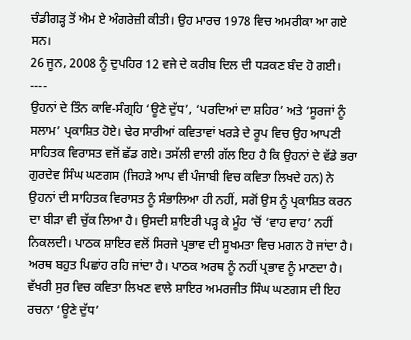ਚੰਡੀਗੜ੍ਹ ਤੋਂ ਐਮ ਏ ਅੰਗਰੇਜ਼ੀ ਕੀਤੀ। ਉਹ ਮਾਰਚ 1978 ਵਿਚ ਅਮਰੀਕਾ ਆ ਗਏ ਸਨ।
26 ਜੂਨ, 2008 ਨੂੰ ਦੁਪਹਿਰ 12 ਵਜੇ ਦੇ ਕਰੀਬ ਦਿਲ ਦੀ ਧੜਕਣ ਬੰਦ ਹੋ ਗਈ।
----
ਉਹਨਾਂ ਦੇ ਤਿੰਨ ਕਾਵਿ-ਸੰਗ੍ਰਹਿ ‘ਊਣੇ ਦੁੱਧ’, ‘ਪਰਦਿਆਂ ਦਾ ਸ਼ਹਿਰ’ ਅਤੇ ‘ਸੂਰਜਾਂ ਨੂੰ ਸਲਾਮ’ ਪ੍ਰਕਾਸ਼ਿਤ ਹੋਏ। ਢੇਰ ਸਾਰੀਆਂ ਕਵਿਤਾਵਾਂ ਖਰੜੇ ਦੇ ਰੂਪ ਵਿਚ ਉਹ ਆਪਣੀ ਸਾਹਿਤਕ ਵਿਰਾਸਤ ਵਜੋਂ ਛੱਡ ਗਏ। ਤਸੱਲੀ ਵਾਲੀ ਗੱਲ ਇਹ ਹੈ ਕਿ ਉਹਨਾਂ ਦੇ ਵੱਡੇ ਭਰਾ ਗੁਰਦੇਵ ਸਿੰਘ ਘਣਗਸ (ਜਿਹੜੇ ਆਪ ਵੀ ਪੰਜਾਬੀ ਵਿਚ ਕਵਿਤਾ ਲਿਖਦੇ ਹਨ) ਨੇ ਉਹਨਾਂ ਦੀ ਸਾਹਿਤਕ ਵਿਰਾਸਤ ਨੂੰ ਸੰਭਾਲਿਆ ਹੀ ਨਹੀਂ, ਸਗੋਂ ਉਸ ਨੂੰ ਪ੍ਰਕਾਸ਼ਿਤ ਕਰਨ ਦਾ ਬੀੜਾ ਵੀ ਚੁੱਕ ਲਿਆ ਹੈ। ਉਸਦੀ ਸ਼ਾਇਰੀ ਪੜ੍ਹ ਕੇ ਮੂੰਹ ’ਚੋਂ ‘ਵਾਹ ਵਾਹ’ ਨਹੀਂ ਨਿਕਲਦੀ। ਪਾਠਕ ਸ਼ਾਇਰ ਵਲੋਂ ਸਿਰਜੇ ਪ੍ਰਭਾਵ ਦੀ ਸੂਖਮਤਾ ਵਿਚ ਮਗਨ ਹੋ ਜਾਂਦਾ ਹੈ। ਅਰਥ ਬਹੁਤ ਪਿਛਾਂਹ ਰਹਿ ਜਾਂਦਾ ਹੈ। ਪਾਠਕ ਅਰਥ ਨੂੰ ਨਹੀਂ ਪ੍ਰਭਾਵ ਨੂੰ ਮਾਣਦਾ ਹੈ।
ਵੱਖਰੀ ਸੁਰ ਵਿਚ ਕਵਿਤਾ ਲਿਖਣ ਵਾਲੇ ਸ਼ਾਇਰ ਅਮਰਜੀਤ ਸਿੰਘ ਘਣਗਸ ਦੀ ਇਹ ਰਚਨਾ ‘ਊਣੇ ਦੁੱਧ’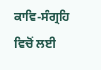ਕਾਵਿ-ਸੰਗ੍ਰਹਿ ਵਿਚੋਂ ਲਈ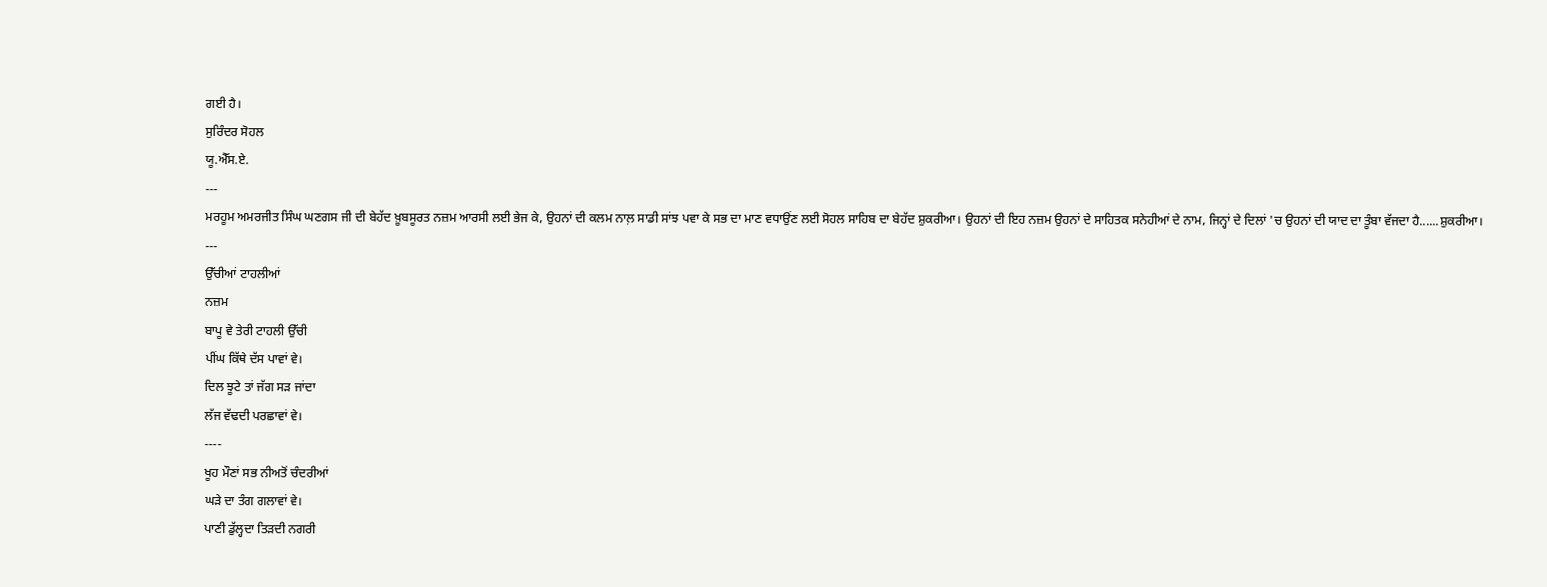ਗਈ ਹੈ।
ਸੁਰਿੰਦਰ ਸੋਹਲ
ਯੂ.ਐੱਸ.ਏ.
---
ਮਰਹੂਮ ਅਮਰਜੀਤ ਸਿੰਘ ਘਣਗਸ ਜੀ ਦੀ ਬੇਹੱਦ ਖ਼ੂਬਸੂਰਤ ਨਜ਼ਮ ਆਰਸੀ ਲਈ ਭੇਜ ਕੇ, ਉਹਨਾਂ ਦੀ ਕਲਮ ਨਾਲ਼ ਸਾਡੀ ਸਾਂਝ ਪਵਾ ਕੇ ਸਭ ਦਾ ਮਾਣ ਵਧਾਉਂਣ ਲਈ ਸੋਹਲ ਸਾਹਿਬ ਦਾ ਬੇਹੱਦ ਸ਼ੁਕਰੀਆ। ਉਹਨਾਂ ਦੀ ਇਹ ਨਜ਼ਮ ਉਹਨਾਂ ਦੇ ਸਾਹਿਤਕ ਸਨੇਹੀਆਂ ਦੇ ਨਾਮ, ਜਿਨ੍ਹਾਂ ਦੇ ਦਿਲਾਂ 'ਚ ਉਹਨਾਂ ਦੀ ਯਾਦ ਦਾ ਤੂੰਬਾ ਵੱਜਦਾ ਹੈ......ਸ਼ੁਕਰੀਆ।
---
ਉੱਚੀਆਂ ਟਾਹਲੀਆਂ
ਨਜ਼ਮ
ਬਾਪੂ ਵੇ ਤੇਰੀ ਟਾਹਲੀ ਉੱਚੀ
ਪੀਂਘ ਕਿੱਥੇ ਦੱਸ ਪਾਵਾਂ ਵੇ।
ਦਿਲ ਝੂਟੇ ਤਾਂ ਜੱਗ ਸੜ ਜਾਂਦਾ
ਲੱਜ ਵੱਢਦੀ ਪਰਛਾਵਾਂ ਵੇ।
----
ਖੂਹ ਮੌਣਾਂ ਸਭ ਨੀਅਤੋਂ ਚੰਦਰੀਆਂ
ਘੜੇ ਦਾ ਤੰਗ ਗਲਾਵਾਂ ਵੇ।
ਪਾਣੀ ਡੁੱਲ੍ਹਦਾ ਤਿੜਦੀ ਨਗਰੀ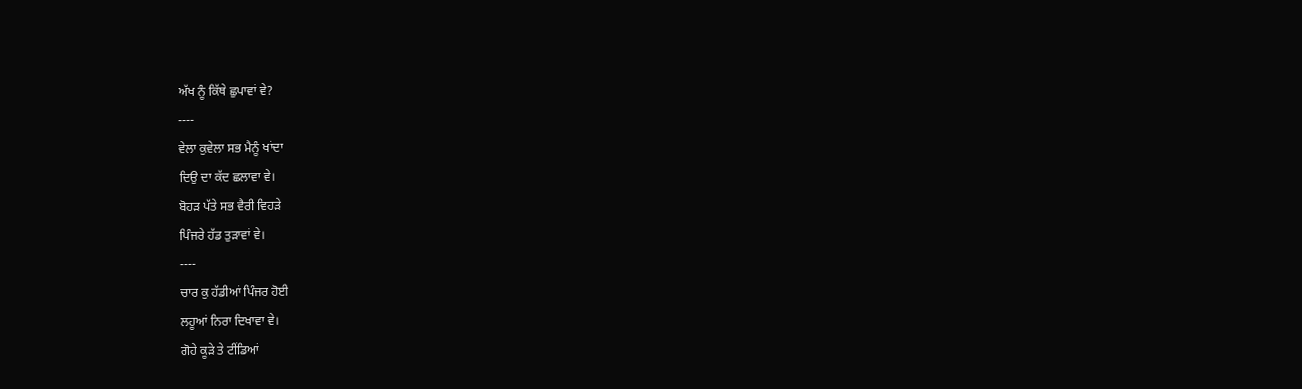ਅੱਖ ਨੂੰ ਕਿੱਥੇ ਛੁਪਾਵਾਂ ਵੇ?
----
ਵੇਲਾ ਕੁਵੇਲਾ ਸਭ ਮੈਨੂੰ ਖਾਂਦਾ
ਦਿਉ ਦਾ ਕੱਦ ਛਲਾਵਾ ਵੇ।
ਬੋਹੜ ਪੱਤੇ ਸਭ ਵੈਰੀ ਵਿਹੜੇ
ਪਿੰਜਰੇ ਹੱਡ ਤੁੜਾਵਾਂ ਵੇ।
----
ਚਾਰ ਕੁ ਹੱਡੀਆਂ ਪਿੰਜਰ ਹੋਈ
ਲਹੂਆਂ ਨਿਰਾ ਦਿਖਾਵਾ ਵੇ।
ਗੋਹੇ ਕੂੜੇ ਤੇ ਟੀਂਡਿਆਂ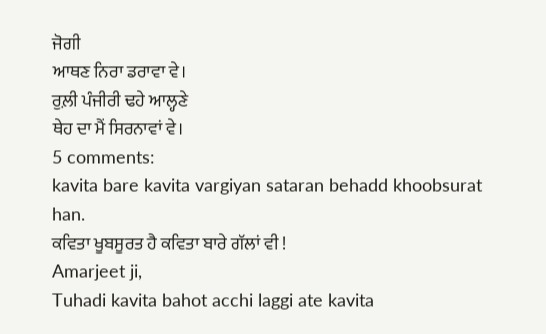ਜੋਗੀ
ਆਥਣ ਨਿਰਾ ਡਰਾਵਾ ਵੇ।
ਰੁਲ਼ੀ ਪੰਜੀਰੀ ਢਹੇ ਆਲ੍ਹਣੇ
ਥੇਹ ਦਾ ਮੈਂ ਸਿਰਨਾਵਾਂ ਵੇ।
5 comments:
kavita bare kavita vargiyan sataran behadd khoobsurat han.
ਕਵਿਤਾ ਖੂਬਸੂਰਤ ਹੈ ਕਵਿਤਾ ਬਾਰੇ ਗੱਲਾਂ ਵੀ !
Amarjeet ji,
Tuhadi kavita bahot acchi laggi ate kavita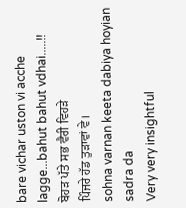bare vichar uston vi acche lagge...bahut bahut vdhai.....!!
ਬੋਹੜ ਪੱਤੇ ਸਭ ਵੈਰੀ ਵਿਹੜੇ
ਪਿੰਜਰੇ ਹੱਡ ਤੁੜਾਵਾਂ ਵੇ।
sohna varnan keeta dabiya hoyian sadra da
Very very insightful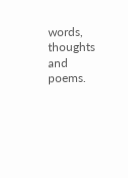words, thoughts and poems.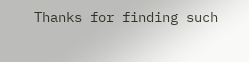Thanks for finding such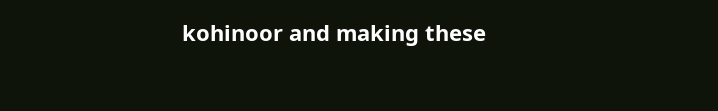kohinoor and making these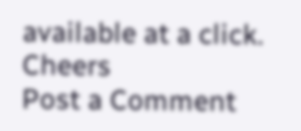available at a click.
Cheers
Post a Comment